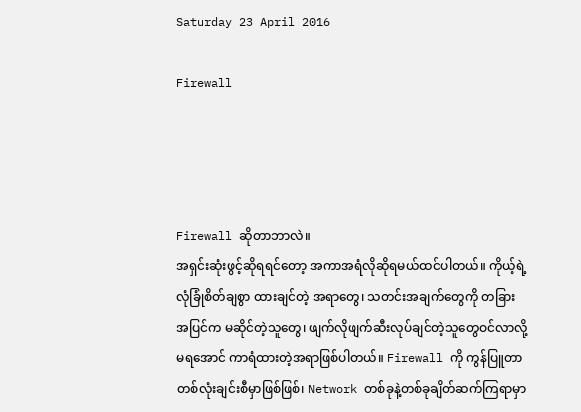Saturday 23 April 2016

Firewall




Firewall ဆိုတာဘာလဲ။
အရှင်းဆုံးဖွင့်ဆိုရရင်တော့ အကာအရံလိုဆိုရမယ်ထင်ပါတယ်။ ကိုယ့်ရဲ့လုံခြုံစိတ်ချစွာ ထားချင်တဲ့ အရာတွေ၊ သတင်းအချက်တွေကို တခြားအပြင်က မဆိုင်တဲ့သူတွေ၊ ဖျက်လိုဖျက်ဆီးလုပ်ချင်တဲ့သူတွေဝင်လာလို့မရအောင် ကာရံထားတဲ့အရာဖြစ်ပါတယ်။ Firewall ကို ကွန်ပြူတာ တစ်လုံးချင်းစီမှာဖြစ်ဖြစ်၊ Network တစ်ခုနဲ့တစ်ခုချိတ်ဆက်ကြရာမှာ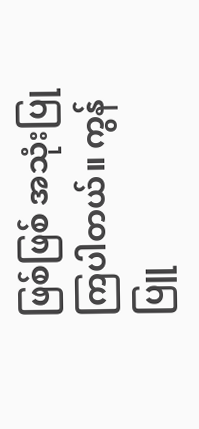ဖြစ်ဖြစ် အသုံးပြုကြပါတယ်။ ကွန်ပြူ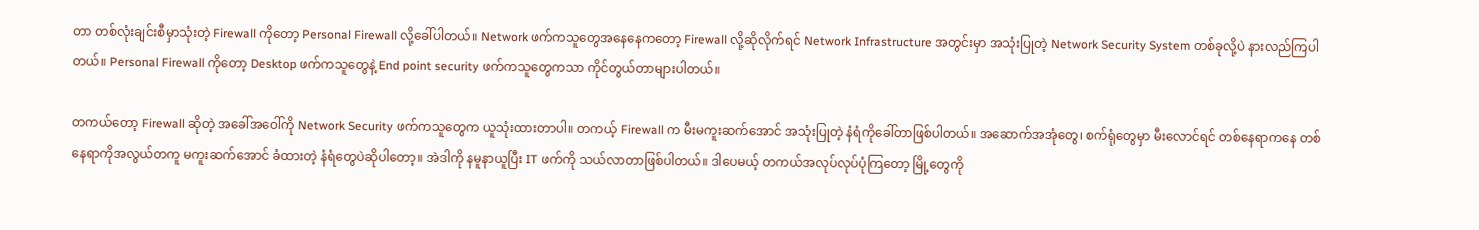တာ တစ်လုံးချင်းစီမှာသုံးတဲ့ Firewall ကိုတော့ Personal Firewall လို့ခေါ်ပါတယ်။ Network ဖက်ကသူတွေအနေနေကတော့ Firewall လို့ဆိုလိုက်ရင် Network Infrastructure အတွင်းမှာ အသုံးပြုတဲ့ Network Security System တစ်ခုလို့ပဲ နားလည်ကြပါတယ်။ Personal Firewall ကိုတော့ Desktop ဖက်ကသူတွေနဲ့ End point security ဖက်ကသူတွေကသာ ကိုင်တွယ်တာများပါတယ်။

တကယ်တော့ Firewall ဆိုတဲ့ အခေါ်အဝေါ်ကို Network Security ဖက်ကသူတွေက ယူသုံးထားတာပါ။ တကယ့် Firewall က မီးမကူးဆက်အောင် အသုံးပြုတဲ့ နံရံကိုခေါ်တာဖြစ်ပါတယ်။ အဆောက်အအုံတွေ၊ စက်ရုံတွေမှာ မီးလောင်ရင် တစ်နေရာကနေ တစ်နေရာကိုအလွယ်တကူ မကူးဆက်အောင် ခံထားတဲ့ နံရံတွေပဲဆိုပါတော့။ အဲဒါကို နမူနာယူပြီး IT ဖက်ကို သယ်လာတာဖြစ်ပါတယ်။ ဒါပေမယ့် တကယ်အလုပ်လုပ်ပုံကြတော့ မြို့တွေကို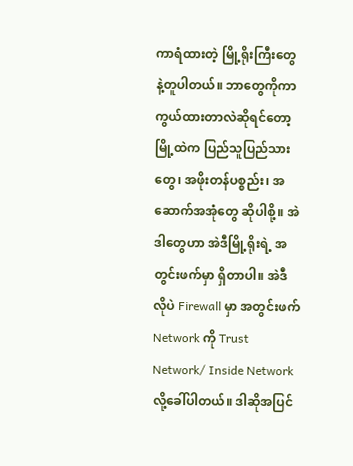ကာရံထားတဲ့ မြို့ရိုးကြီးတွေနဲ့တူပါတယ်။ ဘာတွေကိုကာကွယ်ထားတာလဲဆိုရင်တော့ မြို့ထဲက ပြည်သူပြည်သားတွေ၊ အဖိုးတန်ပစ္စည်း၊ အဆောက်အအုံတွေ ဆိုပါစို့။ အဲဒါတွေဟာ အဲဒီမြို့ရိုးရဲ့ အတွင်းဖက်မှာ ရှိတာပါ။ အဲဒီလိုပဲ Firewall မှာ အတွင်းဖက် Network ကို Trust Network/ Inside Network လို့ခေါ်ပါတယ်။ ဒါဆိုအပြင်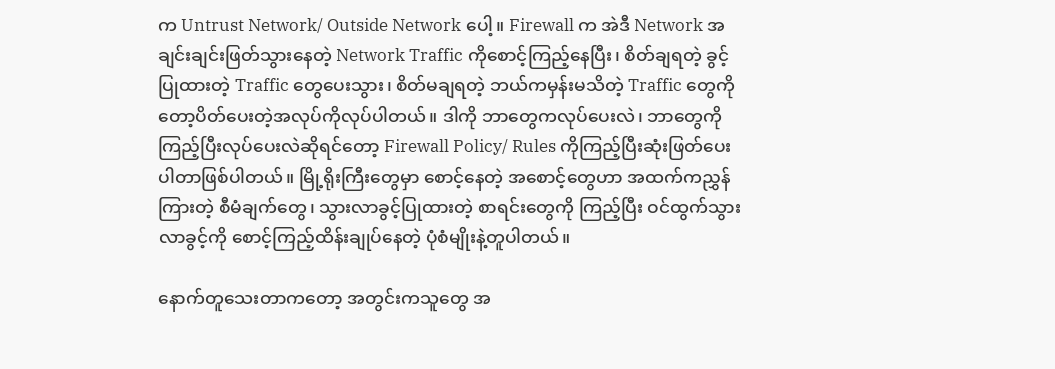က Untrust Network/ Outside Network ပေါ့။ Firewall က အဲဒီ Network အချင်းချင်းဖြတ်သွားနေတဲ့ Network Traffic ကိုစောင့်ကြည့်နေပြီး၊ စိတ်ချရတဲ့ ခွင့်ပြုထားတဲ့ Traffic တွေပေးသွား၊ စိတ်မချရတဲ့ ဘယ်ကမှန်းမသိတဲ့ Traffic တွေကိုတော့ပိတ်ပေးတဲ့အလုပ်ကိုလုပ်ပါတယ်။ ဒါကို ဘာတွေကလုပ်ပေးလဲ၊ ဘာတွေကိုကြည့်ပြီးလုပ်ပေးလဲဆိုရင်တော့ Firewall Policy/ Rules ကိုကြည့်ပြီးဆုံးဖြတ်ပေးပါတာဖြစ်ပါတယ်။ မြို့ရိုးကြီးတွေမှာ စောင့်နေတဲ့ အစောင့်တွေဟာ အထက်ကညွှန်ကြားတဲ့ စီမံချက်တွေ၊ သွားလာခွင့်ပြုထားတဲ့ စာရင်းတွေကို ကြည့်ပြီး ဝင်ထွက်သွားလာခွင့်ကို စောင့်ကြည့်ထိန်းချုပ်နေတဲ့ ပုံစံမျိုးနဲ့တူပါတယ်။

နောက်တူသေးတာကတော့ အတွင်းကသူတွေ အ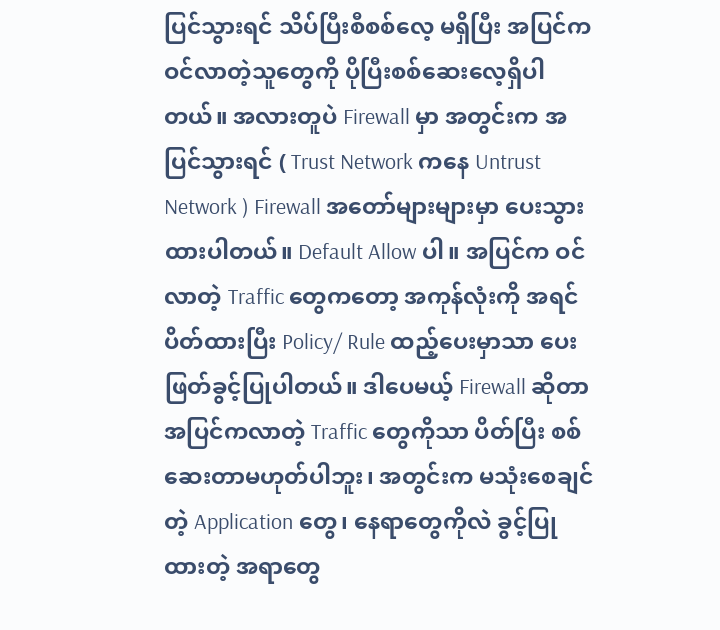ပြင်သွားရင် သိပ်ပြီးစီစစ်လေ့ မရှိပြီး အပြင်က ဝင်လာတဲ့သူတွေကို ပိုပြီးစစ်ဆေးလေ့ရှိပါတယ်။ အလားတူပဲ Firewall မှာ အတွင်းက အပြင်သွားရင် ( Trust Network ကနေ Untrust Network ) Firewall အတော်များများမှာ ပေးသွားထားပါတယ်။ Default Allow ပါ။ အပြင်က ဝင်လာတဲ့ Traffic တွေကတော့ အကုန်လုံးကို အရင်ပိတ်ထားပြီး Policy/ Rule ထည့်ပေးမှာသာ ပေးဖြတ်ခွင့်ပြုပါတယ်။ ဒါပေမယ့် Firewall ဆိုတာ အပြင်ကလာတဲ့ Traffic တွေကိုသာ ပိတ်ပြီး စစ်ဆေးတာမဟုတ်ပါဘူး၊ အတွင်းက မသုံးစေချင်တဲ့ Application တွေ၊ နေရာတွေကိုလဲ ခွင့်ပြုထားတဲ့ အရာတွေ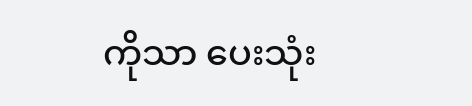ကိုသာ ပေးသုံး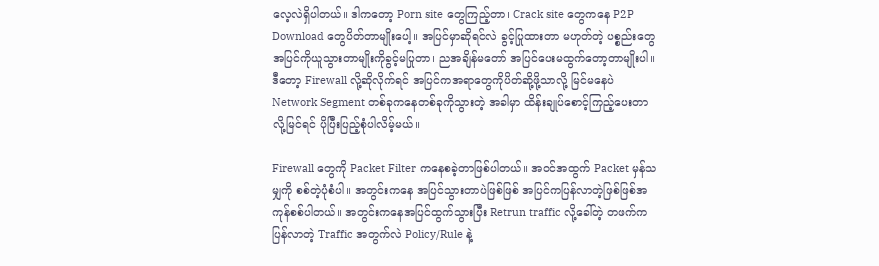လေ့လဲရှိပါတယ်။ ဒါကတော့ Porn site တွေကြည့်တာ၊ Crack site တွေကနေ P2P Download တွေပိတ်တာမျိုးပေါ့။ အပြင်မှာဆိုရင်လဲ ခွင့်ပြုထားတာ မဟုတ်တဲ့ ပစ္စည်းတွေအပြင်ကိုယူသွားတာမျိုးကိုခွင့်မပြုတာ၊ ညအချိန်မတော် အပြင်ပေးမထွက်တော့တာမျိုးပါ။ ဒီတော့ Firewall လို့ဆိုလိုက်ရင် အပြင်ကအရာတွေကိုပိတ်ဆို့ဖို့သာလို့ မြင်မနေပဲ Network Segment တစ်ခုကနေတစ်ခုကိုသွားတဲ့ အခါမှာ ထိန်းချုပ်စောင့်ကြည့်ပေးတာလို့မြင်ရင် ပိုပြီးပြည့်စုံပါလိမ့်မယ်။

Firewall တွေကို Packet Filter ကနေစခဲ့တာဖြစ်ပါတယ်။ အဝင်အထွက် Packet မှန်သမျှကို စစ်တဲ့ပုံစံပါ။ အတွင်းကနေ အပြင်သွားတာပဲဖြစ်ဖြစ် အပြင်ကပြန်လာတဲ့ဖြစ်ဖြစ်အကုန်စစ်ပါတယ်။ အတွင်းကနေအပြင်ထွက်သွားပြီး Retrun traffic လို့ခေါ်တဲ့ တဖက်ကပြန်လာတဲ့ Traffic အတွက်လဲ Policy/Rule နဲ့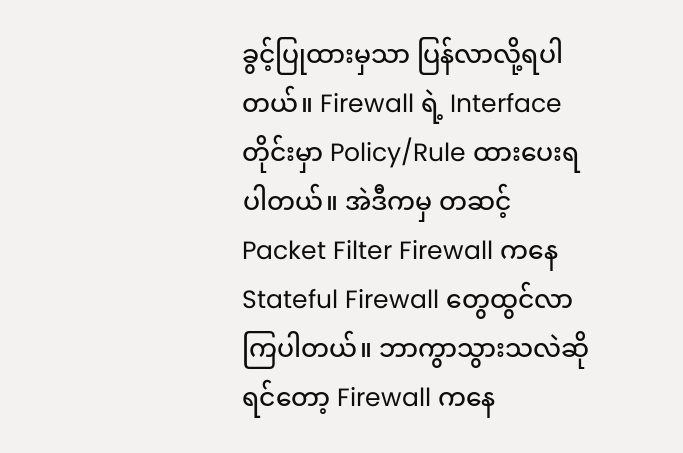ခွင့်ပြုထားမှသာ ပြန်လာလို့ရပါတယ်။ Firewall ရဲ့ Interface တိုင်းမှာ Policy/Rule ထားပေးရပါတယ်။ အဲဒီကမှ တဆင့် Packet Filter Firewall ကနေ Stateful Firewall တွေထွင်လာကြပါတယ်။ ဘာကွာသွားသလဲဆိုရင်တော့ Firewall ကနေ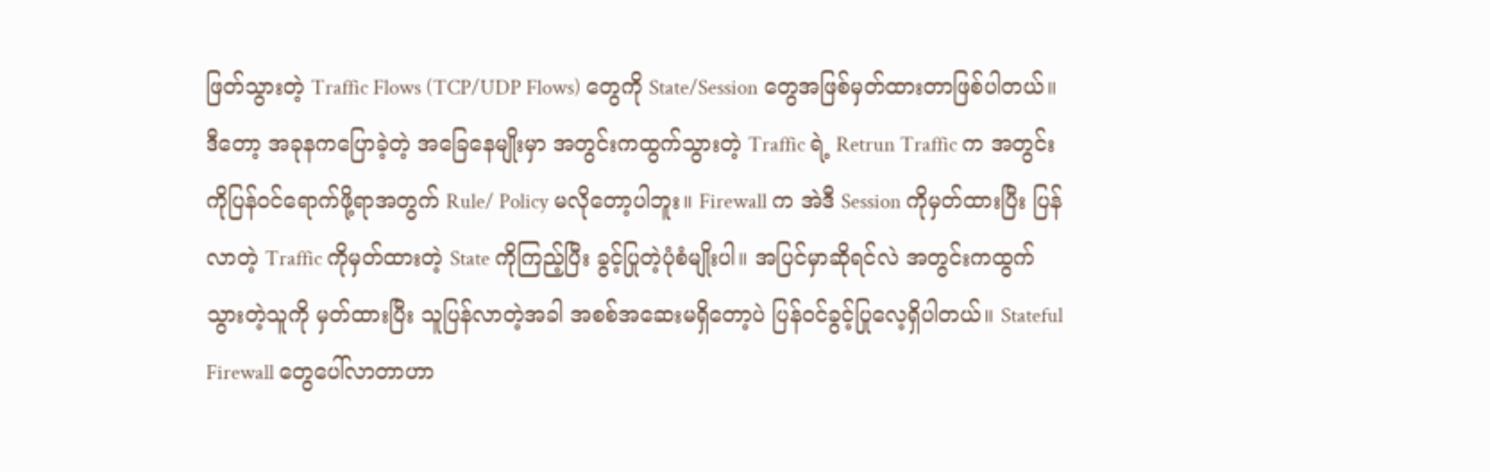ဖြတ်သွားတဲ့ Traffic Flows (TCP/UDP Flows) တွေကို State/Session တွေအဖြစ်မှတ်ထားတာဖြစ်ပါတယ်။ ဒီတော့ အခုနကပြောခဲ့တဲ့ အခြေနေမျိုးမှာ အတွင်းကထွက်သွားတဲ့ Traffic ရဲ့ Retrun Traffic က အတွင်းကိုပြန်ဝင်ရောက်ဖို့ရာအတွက် Rule/ Policy မလိုတော့ပါဘူး။ Firewall က အဲဒီ Session ကိုမှတ်ထားပြီး ပြန်လာတဲ့ Traffic ကိုမှတ်ထားတဲ့ State ကိုကြည့်ပြီး ခွင့်ပြုတဲ့ပုံစံမျိုးပါ။ အပြင်မှာဆိုရင်လဲ အတွင်းကထွက်သွားတဲ့သူကို မှတ်ထားပြီး သူပြန်လာတဲ့အခါ အစစ်အဆေးမရှိတော့ပဲ ပြန်ဝင်ခွင့်ပြုလေ့ရှိပါတယ်။ Stateful Firewall တွေပေါ်လာတာဟာ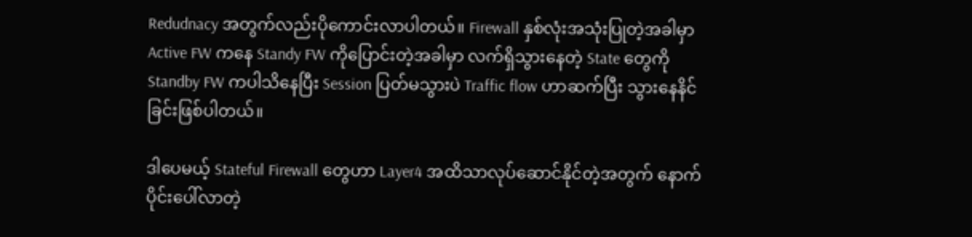Redudnacy အတွက်လည်းပိုကောင်းလာပါတယ်။ Firewall နှစ်လုံးအသုံးပြုတဲ့အခါမှာ Active FW ကနေ Standy FW ကိုပြောင်းတဲ့အခါမှာ လက်ရှိသွားနေတဲ့ State တွေကို Standby FW ကပါသိနေပြီး Session ပြတ်မသွားပဲ Traffic flow ဟာဆက်ပြီး သွားနေနိင်ခြင်းဖြစ်ပါတယ်။

ဒါပေမယ့် Stateful Firewall တွေဟာ Layer4 အထိသာလုပ်ဆောင်နိုင်တဲ့အတွက် နောက်ပိုင်းပေါ်လာတဲ့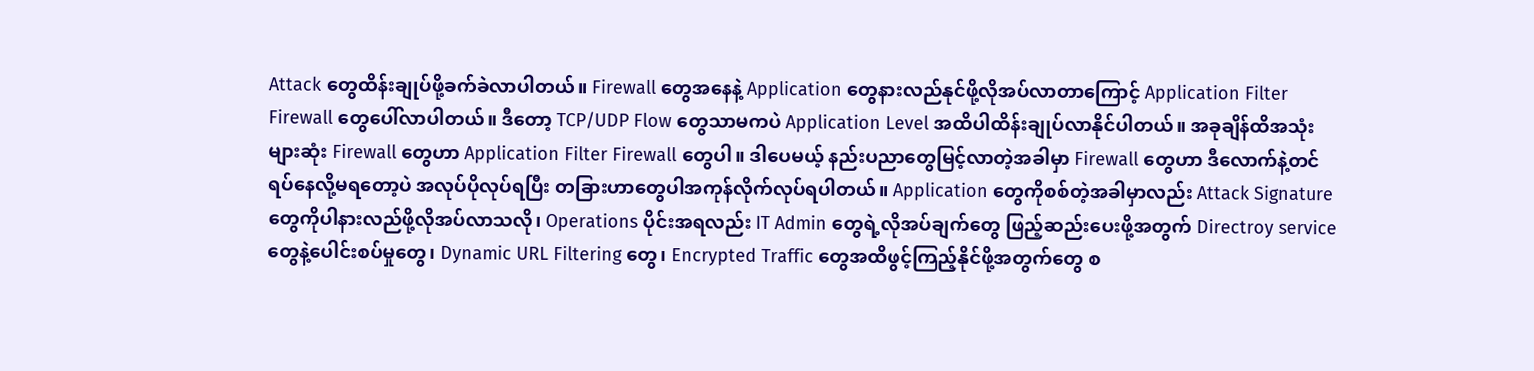Attack တွေထိန်းချုပ်ဖို့ခက်ခဲလာပါတယ်။ Firewall တွေအနေနဲ့ Application တွေနားလည်နုင်ဖို့လိုအပ်လာတာကြောင့် Application Filter Firewall တွေပေါ်လာပါတယ်။ ဒီတော့ TCP/UDP Flow တွေသာမကပဲ Application Level အထိပါထိန်းချုပ်လာနိုင်ပါတယ်။ အခုချိန်ထိအသုံးများဆုံး Firewall တွေဟာ Application Filter Firewall တွေပါ။ ဒါပေမယ့် နည်းပညာတွေမြင့်လာတဲ့အခါမှာ Firewall တွေဟာ ဒီလောက်နဲ့တင် ရပ်နေလို့မရတော့ပဲ အလုပ်ပိုလုပ်ရပြီး တခြားဟာတွေပါအကုန်လိုက်လုပ်ရပါတယ်။ Application တွေကိုစစ်တဲ့အခါမှာလည်း Attack Signature တွေကိုပါနားလည်ဖို့လိုအပ်လာသလို၊ Operations ပိုင်းအရလည်း IT Admin တွေရဲ့လိုအပ်ချက်တွေ ဖြည့်ဆည်းပေးဖို့အတွက် Directroy service တွေနဲ့ပေါင်းစပ်မှုတွေ၊ Dynamic URL Filtering တွေ၊ Encrypted Traffic တွေအထိဖွင့်ကြည့်နိုင်ဖို့အတွက်တွေ စ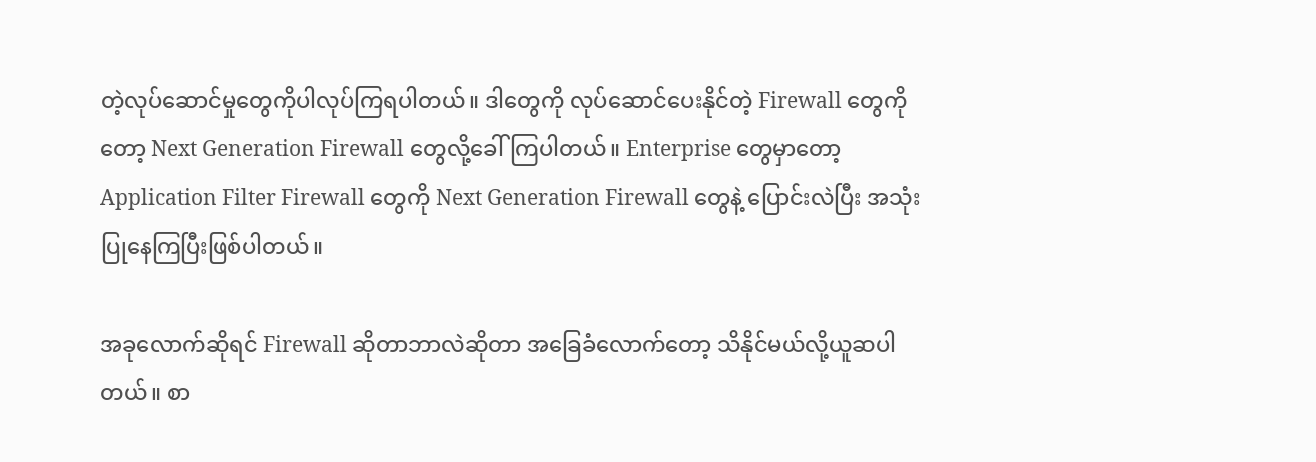တဲ့လုပ်ဆောင်မှုတွေကိုပါလုပ်ကြရပါတယ်။ ဒါတွေကို လုပ်ဆောင်ပေးနိုင်တဲ့ Firewall တွေကိုတော့ Next Generation Firewall တွေလို့ခေါ်ကြပါတယ်။ Enterprise တွေမှာတော့ Application Filter Firewall တွေကို Next Generation Firewall တွေနဲ့ ပြောင်းလဲပြီး အသုံးပြုနေကြပြီးဖြစ်ပါတယ်။

အခုလောက်ဆိုရင် Firewall ဆိုတာဘာလဲဆိုတာ အခြေခံလောက်တော့ သိနိုင်မယ်လို့ယူဆပါတယ်။ စာ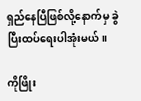ရှည်နေပြီဖြစ်လို့နောက်မှ ခွဲပြီးထပ်ရေးပါအုံးမယ်။

ကိုဖြိုး